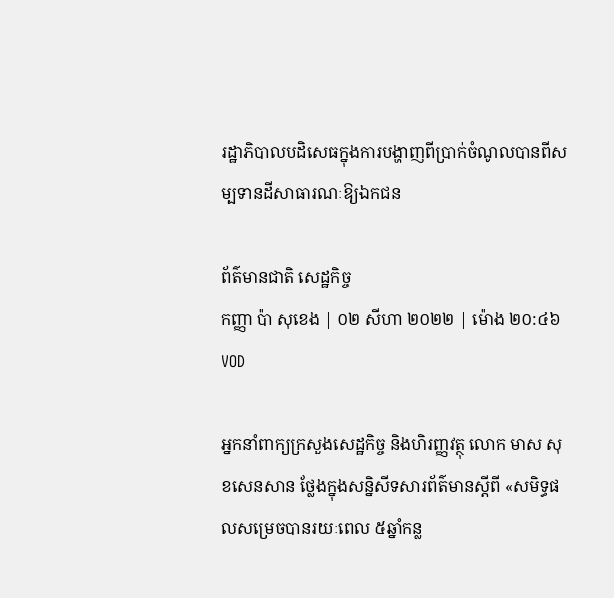រដ្ឋាភិបាលបដិសេធក្នុងការបង្ហាញពីប្រាក់ចំណូលបានពីសម្បទានដីសាធារណៈឱ្យឯកជន

ព័ត៌មានជាតិ សេដ្ឋកិច្ច
កញ្ញា ប៉ា សុខេង | ០២ សីហា ២០២២ | ម៉ោង ២០:៤៦
VOD

អ្នកនាំពាក្យក្រសួងសេដ្ឋកិច្ច និងហិរញ្ញវត្ថុ លោក មាស សុខសេនសាន ថ្លែងក្នុងសន្និសីទសារព័ត៌មានស្ដីពី «សមិទ្ធផលសម្រេចបានរយៈពេល ៥ឆ្នាំកន្ល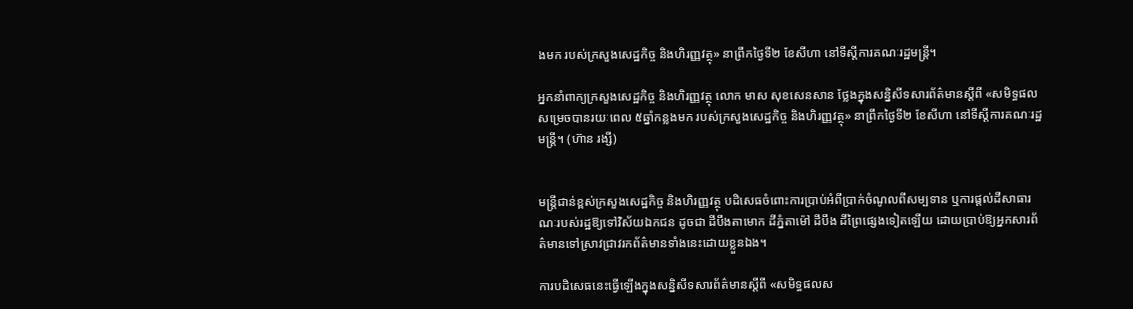ងមក របស់ក្រសួងសេដ្ឋកិច្ច និងហិរញ្ញវត្ថុ» នាព្រឹកថ្ងៃទី២ ខែសីហា នៅទីស្ដីការគណៈរដ្ឋមន្ត្រី។

អ្នកនាំពាក្យក្រសួងសេដ្ឋកិច្ច និងហិរញ្ញវត្ថុ លោក មាស សុខសេនសាន ថ្លែងក្នុងសន្និសីទសារព័ត៌មានស្ដីពី «សមិទ្ធផលសម្រេចបានរយៈពេល ៥ឆ្នាំកន្លងមក របស់ក្រសួងសេដ្ឋកិច្ច និងហិរញ្ញវត្ថុ» នាព្រឹកថ្ងៃទី២ ខែសីហា នៅទីស្ដីការគណៈរដ្ឋមន្ត្រី។ (ហ៊ាន រង្សី)


មន្ត្រីជាន់ខ្ពស់ក្រសួងសេដ្ឋកិច្ច និងហិរញ្ញវត្ថុ បដិសេធចំពោះការប្រាប់អំពីប្រាក់ចំណូលពីសម្បទាន ឬការផ្ដល់ដីសាធារណៈរបស់រដ្ឋឱ្យទៅវិស័យឯកជន ដូចជា ដីបឹងតាមោក ដីភ្នំតាម៉ៅ ដីបឹង ដីព្រៃផ្សេងទៀតឡើយ ដោយប្រាប់ឱ្យអ្នកសារព័ត៌មានទៅស្រាវជ្រាវរកព័ត៌មានទាំងនេះដោយខ្លួនឯង។

ការបដិសេធនេះធ្វើឡើងក្នុងសន្និសីទសារព័ត៌មានស្ដីពី «សមិទ្ធផលស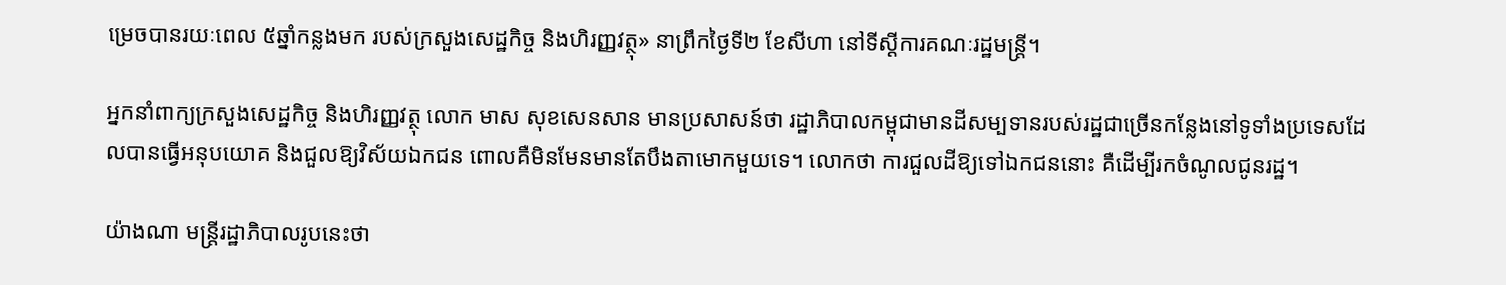ម្រេចបានរយៈពេល ៥ឆ្នាំកន្លងមក របស់ក្រសួងសេដ្ឋកិច្ច និងហិរញ្ញវត្ថុ» នាព្រឹកថ្ងៃទី២ ខែសីហា នៅទីស្ដីការគណៈរដ្ឋមន្ត្រី។

អ្នកនាំពាក្យក្រសួងសេដ្ឋកិច្ច និងហិរញ្ញវត្ថុ លោក មាស សុខសេនសាន មានប្រសាសន៍ថា រដ្ឋាភិបាលកម្ពុជាមានដីសម្បទានរបស់រដ្ឋជាច្រើនកន្លែងនៅទូទាំងប្រទេសដែលបានធ្វើអនុបយោគ និងជួលឱ្យវិស័យឯកជន ពោលគឺមិនមែនមានតែបឹងតាមោកមួយទេ។ លោកថា ការជួលដីឱ្យទៅឯកជននោះ គឺដើម្បីរកចំណូលជូនរដ្ឋ។

យ៉ាងណា មន្ត្រីរដ្ឋាភិបាលរូបនេះថា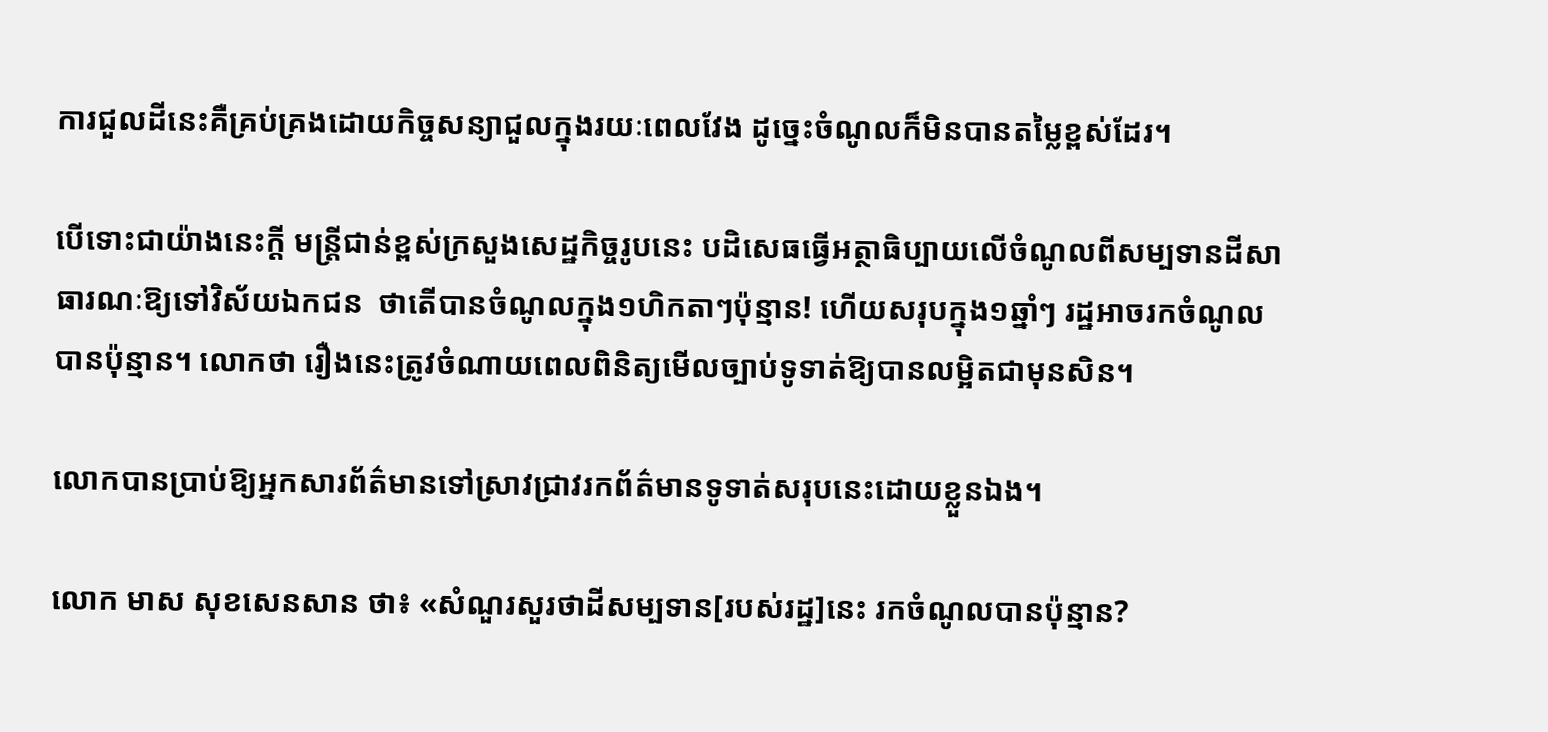ការជួលដីនេះគឺគ្រប់គ្រងដោយកិច្ចសន្យាជួលក្នុងរយៈពេលវែង ដូច្នេះចំណូលក៏មិនបានតម្លៃខ្ពស់ដែរ។

បើទោះជាយ៉ាងនេះក្ដី មន្ត្រីជាន់ខ្ពស់ក្រសួងសេដ្ឋកិច្ចរូបនេះ បដិសេធធ្វើអត្ថាធិប្បាយលើចំណូលពីសម្បទានដីសាធារណៈឱ្យទៅវិស័យឯកជន  ថាតើបានចំណូលក្នុង១ហិកតាៗប៉ុន្មាន! ហើយសរុបក្នុង១ឆ្នាំៗ រដ្ឋអាចរកចំណូលបានប៉ុន្មាន។ លោកថា រឿងនេះត្រូវចំណាយពេលពិនិត្យមើលច្បាប់ទូទាត់ឱ្យបានលម្អិតជាមុនសិន។

លោកបានប្រាប់ឱ្យអ្នកសារព័ត៌មានទៅស្រាវជ្រាវរកព័ត៌មានទូទាត់សរុបនេះដោយខ្លួនឯង។

លោក មាស សុខសេនសាន ថា៖ «សំណួរសួរថាដីសម្បទាន[របស់រដ្ឋ]នេះ រកចំណូលបានប៉ុន្មាន?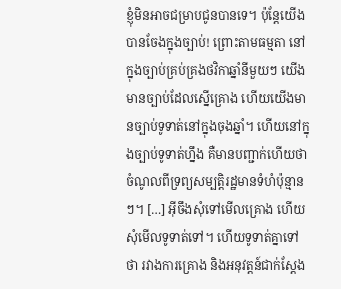ខ្ញុំមិនអាចជម្រាបជូនបានទេ។ ប៉ុន្តែយើងបានចែងក្នុងច្បាប់! ព្រោះតាមធម្មតា នៅក្នុងច្បាប់គ្រប់គ្រងថវិកាឆ្នាំនីមួយៗ យើងមានច្បាប់ដែលស្នើគ្រោង ហើយយើងមានច្បាប់ទូទាត់នៅក្នុងចុងឆ្នាំ។ ហើយនៅក្នុងច្បាប់ទូទាត់ហ្នឹង គឺមានបញ្ជាក់ហើយថាចំណូលពីទ្រព្យសម្បត្តិរដ្ឋមានទំហំប៉ុន្មានៗ។ […] អ៊ីចឹងសុំទៅមើលគ្រោង ហើយសុំមើលទូទាត់ទៅ។ ហើយទូទាត់គ្នាទៅថា រវាងការគ្រោង និងអនុវត្តន៍ជាក់ស្តែង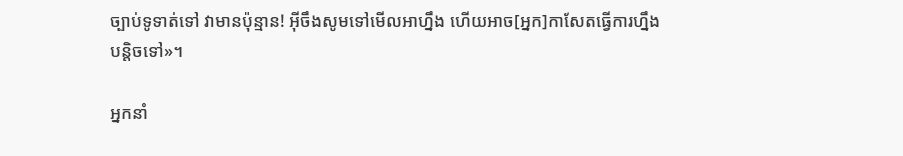ច្បាប់ទូទាត់ទៅ វាមានប៉ុន្មាន! អ៊ីចឹងសូមទៅមើលអាហ្នឹង ហើយអាច[អ្នក]កាសែតធ្វើការហ្នឹងបន្តិចទៅ»។

អ្នកនាំ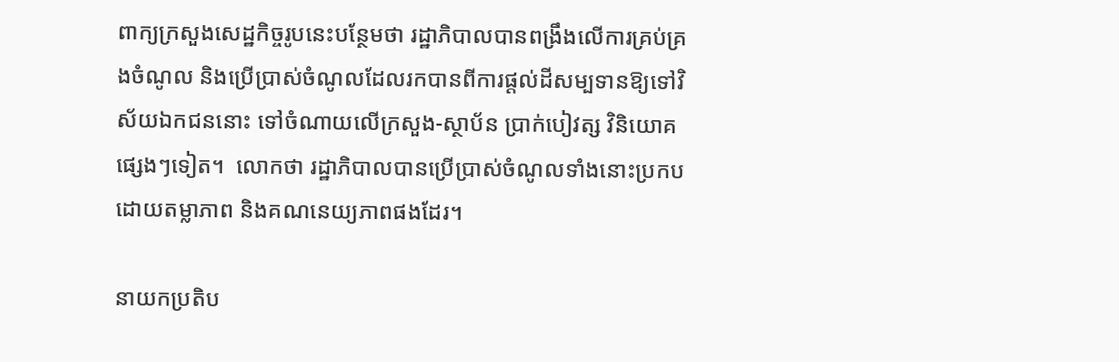ពាក្យក្រសួងសេដ្ឋកិច្ចរូបនេះបន្ថែមថា រដ្ឋាភិបាលបានពង្រឹងលើការគ្រប់គ្រងចំណូល និងប្រើប្រាស់ចំណូលដែលរកបានពីការផ្ដល់ដីសម្បទានឱ្យទៅវិស័យឯកជននោះ ទៅចំណាយលើក្រសួង-ស្ថាប័ន ប្រាក់បៀវត្ស វិនិយោគផ្សេងៗទៀត។  លោកថា រដ្ឋាភិបាលបានប្រើប្រាស់ចំណូលទាំងនោះប្រកបដោយតម្លាភាព និងគណនេយ្យភាពផងដែរ។

នាយកប្រតិប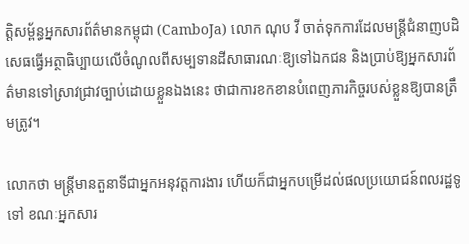ត្តិសម្ព័ន្ធអ្នកសារព័ត៌មានកម្ពុជា (CamboJa) លោក ណុប វី ចាត់ទុកការដែលមន្ត្រីជំនាញបដិសេធធ្វើអត្ថាធិប្បាយលើចំណូលពីសម្បទានដីសាធារណៈឱ្យទៅឯកជន និងប្រាប់ឱ្យអ្នកសារព័ត៌មានទៅស្រាវជ្រាវច្បាប់ដោយខ្លួនឯងនេះ ថាជាការខកខានបំពេញភារកិច្ចរបស់ខ្លួនឱ្យបានត្រឹមត្រូវ។

លោកថា មន្ត្រីមានតួនាទីជាអ្នកអនុវត្តការងារ ហើយក៏ជាអ្នកបម្រើដល់ផលប្រយោជន៍ពលរដ្ឋទូទៅ ខណៈអ្នកសារ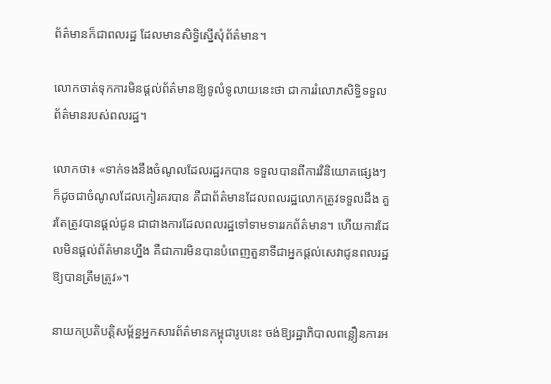ព័ត៌មានក៏ជាពលរដ្ឋ ដែលមានសិទ្ធិស្នើសុំព័ត៌មាន។

លោកចាត់ទុកការមិនផ្ដល់ព័ត៌មានឱ្យទូលំទូលាយនេះថា ជាការរំលោភសិទ្ធិទទួលព័ត៌មានរបស់ពលរដ្ឋ។

លោកថា៖ «ទាក់ទងនឹងចំណូលដែលរដ្ឋរកបាន ទទួលបានពីការវិនិយោគផ្សេងៗ ក៏ដូចជាចំណូលដែលកៀរគរបាន គឺជាព័ត៌មានដែលពលរដ្ឋលោកត្រូវទទួលដឹង គួរតែត្រូវបានផ្ដល់ជូន ជាជាងការដែលពលរដ្ឋទៅទាមទាររកព័ត៌មាន។ ហើយការដែលមិនផ្តល់ព័ត៌មានហ្នឹង គឺជាការមិនបានបំពេញតួនាទីជាអ្នកផ្តល់សេវាជូនពលរដ្ឋឱ្យបានត្រឹមត្រូវ»។

នាយកប្រតិបត្តិសម្ព័ន្ធអ្នកសារព័ត៌មានកម្ពុជារូបនេះ ចង់ឱ្យរដ្ឋាភិបាលពន្លឿនការអ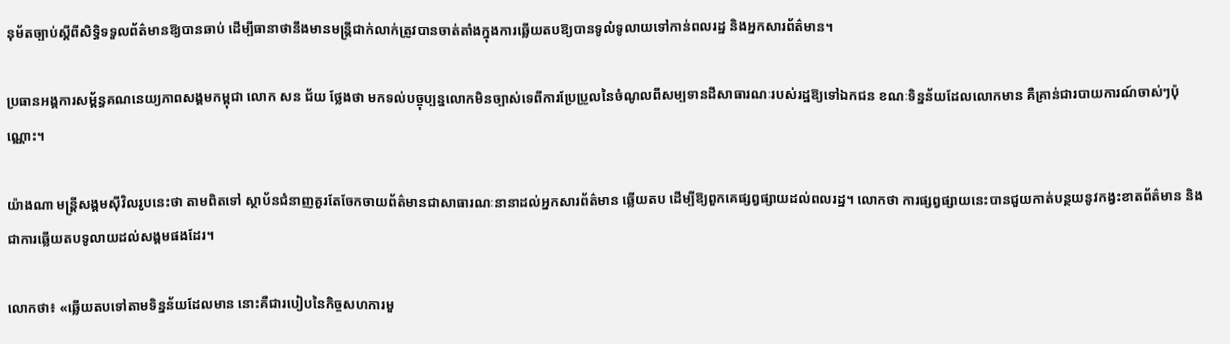នុម័តច្បាប់ស្តីពីសិទ្ធិទទួលព័ត៌មានឱ្យបានឆាប់ ដើម្បីធានាថានឹងមានមន្ត្រីជាក់លាក់ត្រូវបានចាត់តាំងក្នុងការឆ្លើយតបឱ្យបានទូលំទូលាយទៅកាន់ពលរដ្ឋ និងអ្នកសារព័ត៌មាន។

ប្រធានអង្គការសម្ព័ន្ធគណនេយ្យភាពសង្គមកម្ពុជា លោក សន ជ័យ ថ្លែងថា មកទល់បច្ចុប្បន្នលោកមិនច្បាស់ទេពីការប្រែប្រួលនៃចំណូលពីសម្បទានដីសាធារណៈរបស់រដ្ឋឱ្យទៅឯកជន ខណៈទិន្នន័យដែលលោកមាន គឺគ្រាន់ជារបាយការណ៍ចាស់ៗប៉ុណ្ណោះ។

យ៉ាងណា មន្ត្រីសង្គមស៊ីវិលរូបនេះថា តាមពិតទៅ ស្ថាប័នជំនាញគួរតែចែកចាយព័ត៌មានជាសាធារណៈនានាដល់អ្នកសារព័ត៌មាន ឆ្លើយតប ដើម្បីឱ្យពួកគេផ្សព្វផ្សាយដល់ពលរដ្ឋ។ លោកថា ការផ្សព្វផ្សាយនេះបានជួយកាត់បន្ថយនូវកង្វះខាតព័ត៌មាន និងជាការឆ្លើយតបទូលាយដល់សង្គមផងដែរ។

លោកថា៖ «ឆ្លើយតបទៅតាមទិន្នន័យដែលមាន នោះគឺជារបៀបនៃកិច្ចសហការមួ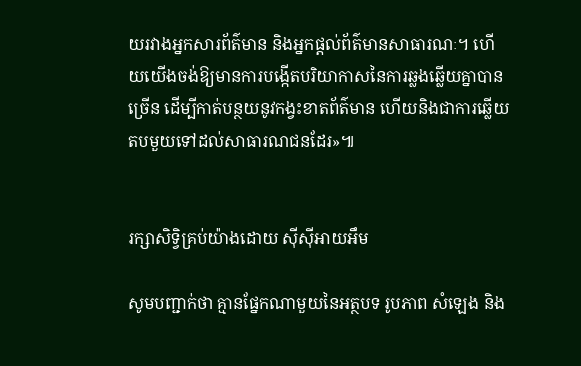យរវាងអ្នកសារព័ត៌មាន និងអ្នកផ្តល់ព័ត៌មានសាធារណៈ។ ហើយយើងចង់ឱ្យមានការបង្កើតបរិយាកាសនៃការឆ្លងឆ្លើយគ្នាបានច្រើន ដើម្បីកាត់បន្ថយនូវកង្វះខាតព័ត៌មាន ហើយនិងជាការឆ្លើយតបមួយទៅដល់សាធារណជនដែរ»៕


រក្សាសិទ្វិគ្រប់យ៉ាងដោយ ស៊ីស៊ីអាយអឹម

សូមបញ្ជាក់ថា គ្មានផ្នែកណាមួយនៃអត្ថបទ រូបភាព សំឡេង និង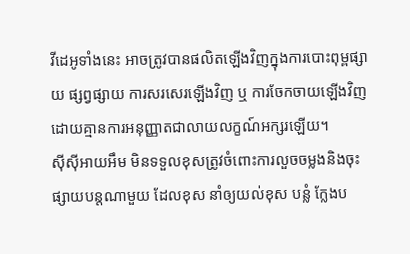វីដេអូទាំងនេះ អាចត្រូវបានផលិតឡើងវិញក្នុងការបោះពុម្ពផ្សាយ ផ្សព្វផ្សាយ ការសរសេរឡើងវិញ ឬ ការចែកចាយឡើងវិញ ដោយគ្មានការអនុញ្ញាតជាលាយលក្ខណ៍អក្សរឡើយ។
ស៊ីស៊ីអាយអឹម មិនទទួលខុសត្រូវចំពោះការលួចចម្លងនិងចុះផ្សាយបន្តណាមួយ ដែលខុស នាំឲ្យយល់ខុស បន្លំ ក្លែងប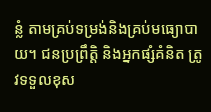ន្លំ តាមគ្រប់ទម្រង់និងគ្រប់មធ្យោបាយ។ ជនប្រព្រឹត្តិ និងអ្នកផ្សំគំនិត ត្រូវទទួលខុស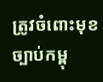ត្រូវចំពោះមុខច្បាប់កម្ពុ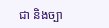ជា និងច្បា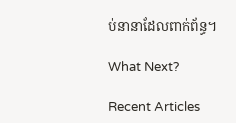ប់នានាដែលពាក់ព័ន្ធ។

What Next?

Recent Articles